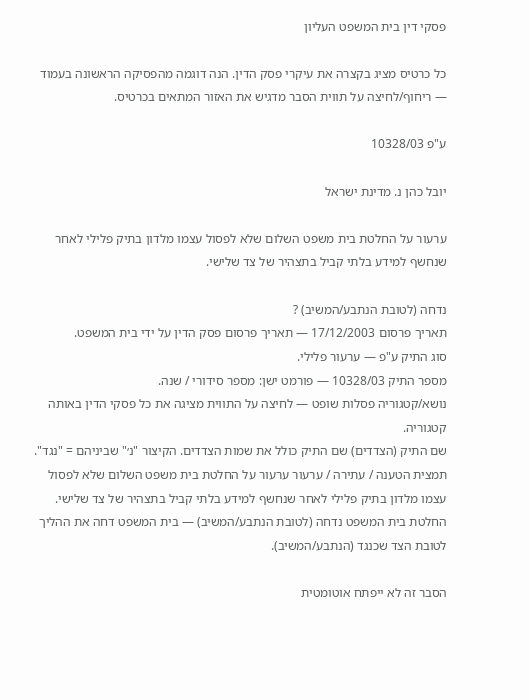פסקי דין בית המשפט העליון

כל כרטיס מציג בקצרה את עיקרי פסק הדין. הנה דוגמה מהפסיקה הראשונה בעמוד — ריחוף/לחיצה על תווית הסבר מדגיש את האזור המתאים בכרטיס.

ע"פ 10328/03

יובל כהן נ. מדינת ישראל

ערעור על החלטת בית משפט השלום שלא לפסול עצמו מלדון בתיק פלילי לאחר שנחשף למידע בלתי קביל בתצהיר של צד שלישי.

נדחה (לטובת הנתבע/המשיב) ?
תאריך פרסום 17/12/2003 — תאריך פרסום פסק הדין על ידי בית המשפט.
סוג התיק ע"פ — ערעור פלילי.
מספר התיק 10328/03 — פורמט ישן: מספר סידורי / שנה.
נושא/קטגוריה פסלות שופט — לחיצה על התווית מציגה את כל פסקי הדין באותה קטגוריה.
שם התיק (הצדדים) שם התיק כולל את שמות הצדדים. הקיצור "נ׳" שביניהם = "נגד".
תמצית הטענה / עתירה / ערעור ערעור על החלטת בית משפט השלום שלא לפסול עצמו מלדון בתיק פלילי לאחר שנחשף למידע בלתי קביל בתצהיר של צד שלישי.
החלטת בית המשפט נדחה (לטובת הנתבע/המשיב) — בית המשפט דחה את ההליך לטובת הצד שכנגד (הנתבע/המשיב).

הסבר זה לא ייפתח אוטומטית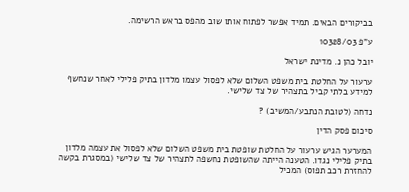בביקורים הבאים. תמיד אפשר לפתוח אותו שוב מהפס בראש הרשימה.

ע"פ 10328/03

יובל כהן נ. מדינת ישראל

ערעור על החלטת בית משפט השלום שלא לפסול עצמו מלדון בתיק פלילי לאחר שנחשף למידע בלתי קביל בתצהיר של צד שלישי.

נדחה (לטובת הנתבע/המשיב) ?

סיכום פסק הדין

המערער הגיש ערעור על החלטת שופטת בית משפט השלום שלא לפסול את עצמה מלדון בתיק פלילי נגדו. הטענה הייתה שהשופטת נחשפה לתצהיר של צד שלישי (במסגרת בקשה להחזרת רכב תפוס) המכיל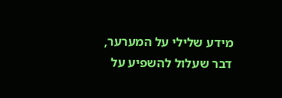מידע שלילי על המערער, דבר שעלול להשפיע על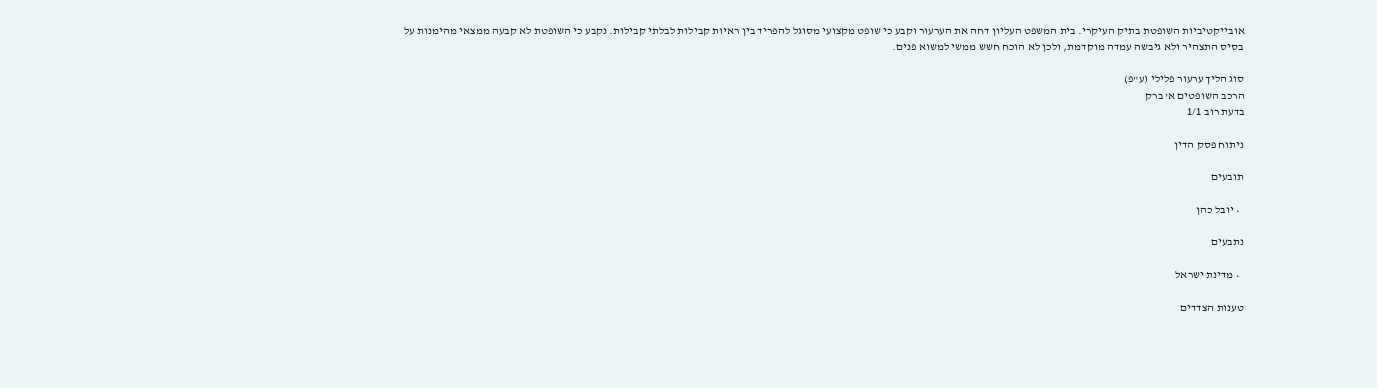אובייקטיביות השופטת בתיק העיקרי. בית המשפט העליון דחה את הערעור וקבע כי שופט מקצועי מסוגל להפריד בין ראיות קבילות לבלתי קבילות. נקבע כי השופטת לא קבעה ממצאי מהימנות על בסיס התצהיר ולא גיבשה עמדה מוקדמת, ולכן לא הוכח חשש ממשי למשוא פנים.

סוג הליך ערעור פלילי (ע"פ)
הרכב השופטים א' ברק
בדעת רוב 1/1

ניתוח פסק הדין

תובעים

  • יובל כהן

נתבעים

  • מדינת ישראל

טענות הצדדים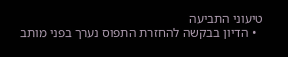טיעוני התביעה
  • הדיון בבקשה להחזרת התפוס נערך בפני מותב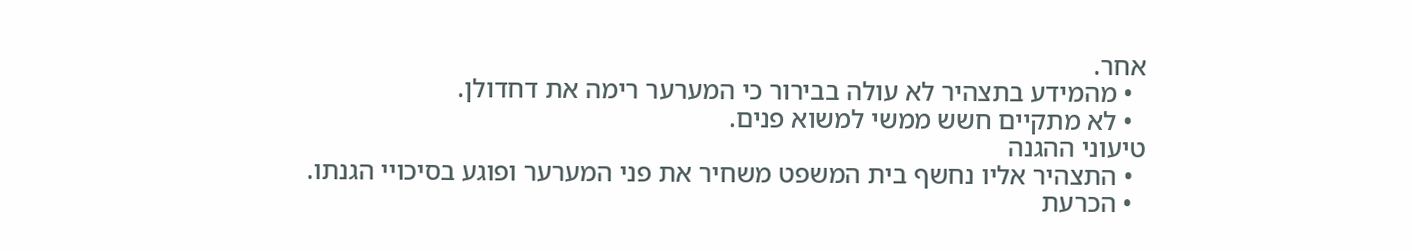אחר.
  • מהמידע בתצהיר לא עולה בבירור כי המערער רימה את דחדולן.
  • לא מתקיים חשש ממשי למשוא פנים.
טיעוני ההגנה
  • התצהיר אליו נחשף בית המשפט משחיר את פני המערער ופוגע בסיכויי הגנתו.
  • הכרעת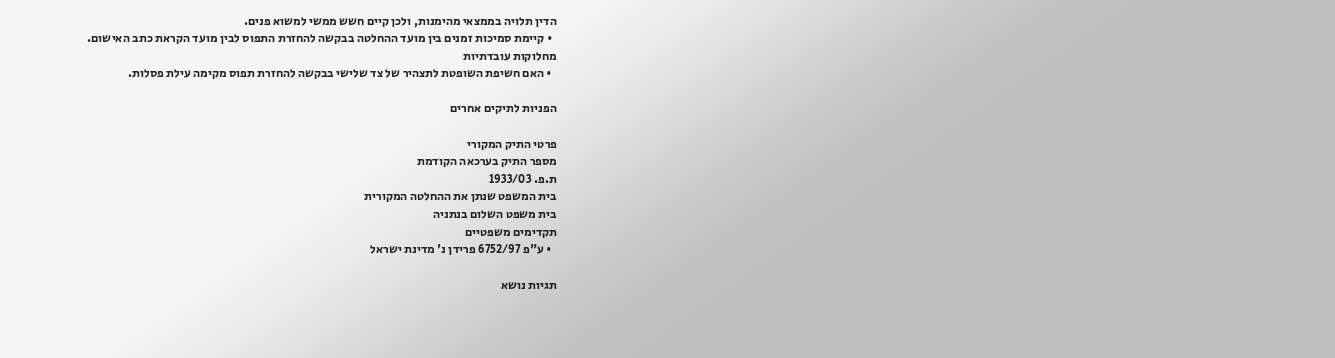הדין תלויה בממצאי מהימנות, ולכן קיים חשש ממשי למשוא פנים.
  • קיימת סמיכות זמנים בין מועד ההחלטה בבקשה להחזרת התפוס לבין מועד הקראת כתב האישום.
מחלוקות עובדתיות
  • האם חשיפת השופטת לתצהיר של צד שלישי בבקשה להחזרת תפוס מקימה עילת פסלות.

הפניות לתיקים אחרים

פרטי התיק המקורי
מספר התיק בערכאה הקודמת
ת.פ. 1933/03
בית המשפט שנתן את ההחלטה המקורית
בית משפט השלום בנתניה
תקדימים משפטיים
  • ע"פ 6752/97 פרידן נ' מדינת ישראל

תגיות נושא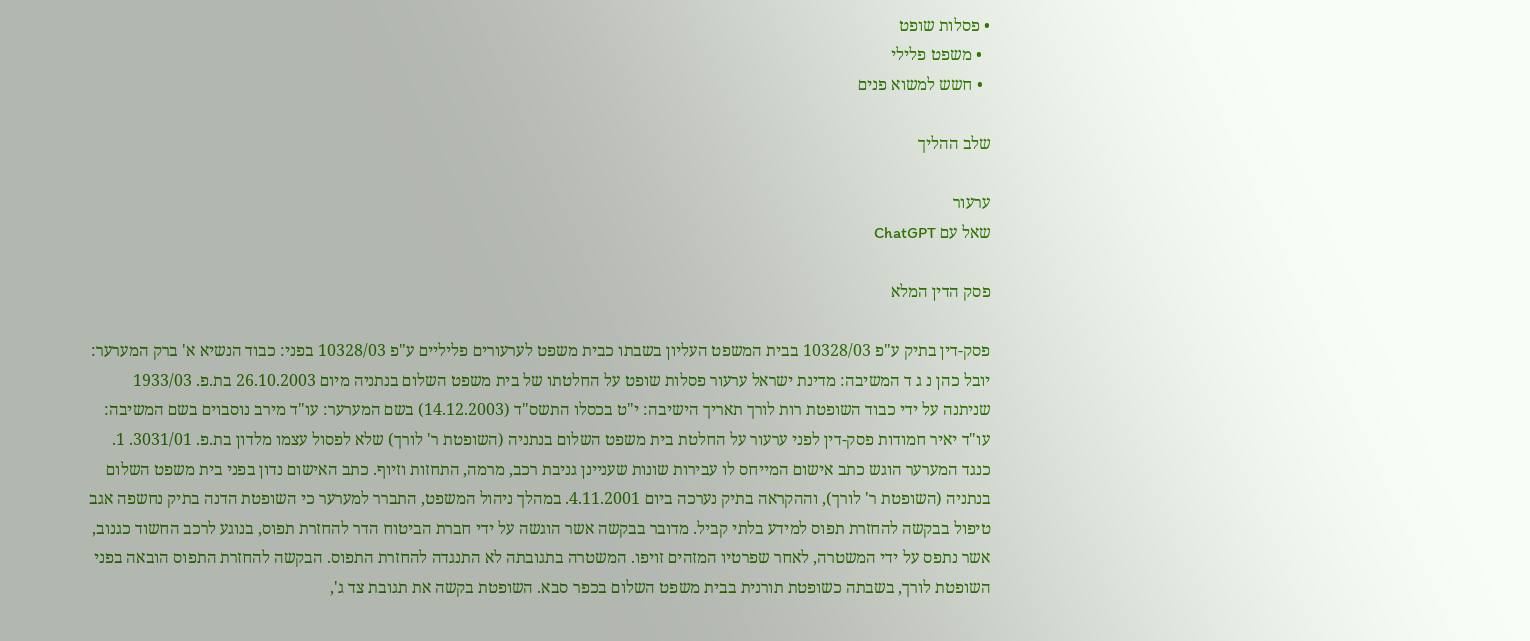• פסלות שופט
  • משפט פלילי
  • חשש למשוא פנים

שלב ההליך

ערעור
שאל עם ChatGPT

פסק הדין המלא

פסק-דין בתיק ע"פ 10328/03 בבית המשפט העליון בשבתו כבית משפט לערעורים פליליים ע"פ 10328/03 בפני: כבוד הנשיא א' ברק המערער: יובל כהן נ ג ד המשיבה: מדינת ישראל ערעור פסלות שופט על החלטתו של בית משפט השלום בנתניה מיום 26.10.2003 בת.פ. 1933/03 שניתנה על ידי כבוד השופטת רות לורך תאריך הישיבה: י"ט בכסלו התשס"ד (14.12.2003) בשם המערער: עו"ד מירב נוסבוים בשם המשיבה: עו"ד יאיר חמודות פסק-דין לפני ערעור על החלטת בית משפט השלום בנתניה (השופטת ר' לורך) שלא לפסול עצמו מלדון בת.פ. 3031/01. 1. כנגד המערער הוגש כתב אישום המייחס לו עבירות שונות שעניינן גניבת רכב, מרמה, התחזות וזיוף. כתב האישום נדון בפני בית משפט השלום בנתניה (השופטת ר' לורך), וההקראה בתיק נערכה ביום 4.11.2001. במהלך ניהול המשפט, התברר למערער כי השופטת הדנה בתיק נחשפה אגב טיפול בבקשה להחזרת תפוס למידע בלתי קביל. מדובר בבקשה אשר הוגשה על ידי חברת הביטוח הדר להחזרת תפוס, בנוגע לרכב החשוד כגנוב, אשר נתפס על ידי המשטרה, לאחר שפרטיו המזהים זויפו. המשטרה בתגובתה לא התנגדה להחזרת התפוס. הבקשה להחזרת התפוס הובאה בפני השופטת לורך, בשבתה כשופטת תורנית בבית משפט השלום בכפר סבא. השופטת בקשה את תגובת צד ג',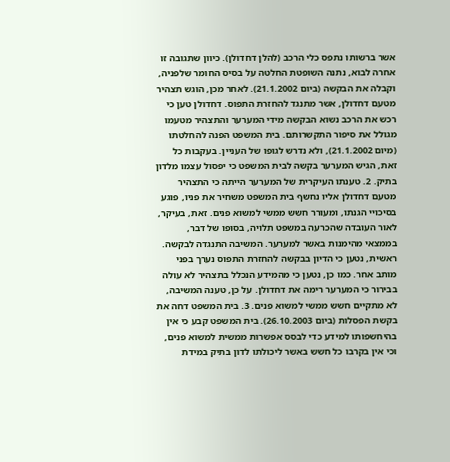אשר ברשותו נתפס כלי הרכב (להלן דחדולן). כיוון שתגובה זו אחרה לבוא, נתנה השופטת החלטה על בסיס החומר שלפניה, וקבלה את הבקשה (ביום 21.1.2002). לאחר מכן, הוגש תצהיר מטעם דחדולן, אשר מתנגד להחזרת התפוס. דחדולן טען כי רכש את הרכב נשוא הבקשה מידי המערער והתצהיר מטעמו מגולל את סיפור התקשרותם. בית המשפט הפנה להחלטתו (מיום 21.1.2002), ולא נדרש לגופו של העניין. בעקבות כל זאת, הגיש המערער בקשה לבית המשפט כי יפסול עצמו מלדון בתיק. 2. טענתו העיקרית של המערער הייתה כי התצהיר מטעם דחדולן אליו נחשף בית המשפט משחיר את פניו, פוגע בסיכויי הגנתו, ומעורר חשש ממשי למשוא פנים. זאת, בעיקר, לאור העובדה שהכרעה במשפט תלויה, בסופו של דבר, בממצאי מהימנות באשר למערער. המשיבה התנגדה לבקשה. ראשית, נטען כי הדיון בבקשה להחזרת התפוס נערך בפני מותב אחר. כמו כן, נטען כי מהמידע הנכלל בתצהיר לא עולה בבירור כי המערער רימה את דחדולן. על כן, טענה המשיבה, לא מתקיים חשש ממשי למשוא פנים. 3. בית המשפט דחה את בקשת הפסלות (ביום 26.10.2003). בית המשפט קבע כי אין בהיחשפותו למידע כדי לבסס אפשרות ממשית למשוא פנים, וכי אין בקרבו כל חשש באשר ליכולתו לדון בתיק במידת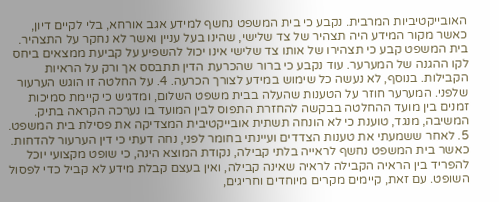האובייקטיביות המרבית. נקבע כי בית המשפט נחשף למידע אגב אורחא, בלי לקיים דיון, כאשר מקור המידע היה תצהיר של צד שלישי, שהינו בעל עניין ואשר לא נחקר על התצהיר. בית המשפט קבע כי תצהירו של אותו צד שלישי אינו יכול להשפיע על קביעת ממצאים ביחס לקו ההגנה של המערער. עוד נקבע כי ברור שהכרעת הדין תתבסס אך ורק על הראיות הקבילות. בנוסף, לא נעשה כל שימוש במידע לצורך הכרעה. 4. על החלטה זו הוגש הערעור שלפני. המערער חוזר על הטענות שהעלה בבית משפט השלום, ומדגיש כי קיימת סמיכות זמנים בין מועד ההחלטה בבקשה להחזרת התפוס לבין המועד בו נערכה הקראה בתיק. המשיבה, מנגד, טוענת כי לא הונחה תשתית אובייקטיבית המצדיקה את פסילת בית המשפט. 5. לאחר ששמעתי את טענות הצדדים ועיינתי בחומר לפני, נחה דעתי כי דין הערעור להדחות. כאשר בית המשפט נחשף לראייה בלתי קבילה, נקודת המוצא הינה, כי שופט מקצועי יוכל להפריד בין הראיה הקבילה לראיה שאינה קבילה, ואין בעצם קבלת מידע לא קביל כדי לפסול השופט. עם זאת, קיימים מקרים מיוחדים וחריגים,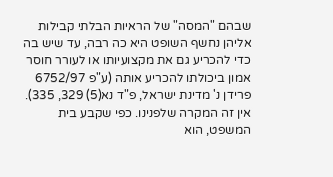שבהם "המסה" של הראיות הבלתי קבילות אליהן נחשף השופט היא כה רבה, עד שיש בה כדי להכריע גם את מקצועיותו או לעורר חוסר אמון ביכולתו להכריע אותה (ע"פ 6752/97 פרידן נ' מדינת ישראל, פ"ד נא(5) 329, 335). אין זה המקרה שלפנינו. כפי שקבע בית המשפט, הוא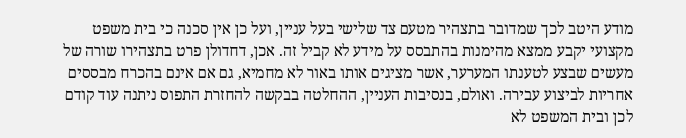מודע היטב לכך שמדובר בתצהיר מטעם צד שלישי בעל עניין, ועל כן אין סכנה כי בית משפט מקצועי יקבע ממצא מהימנות בהתבסס על מידע לא קביל זה. אכן, דחדולן פרט בתצהירו שורה של מעשים שבצע לטענתו המערער, אשר מציגים אותו באור לא מחמיא, גם אם אינם בהכרח מבססים אחריות לביצוע עבירה. ואולם, בנסיבות העניין, ההחלטה בבקשה להחזרת התפוס ניתנה עוד קודם לכן ובית המשפט לא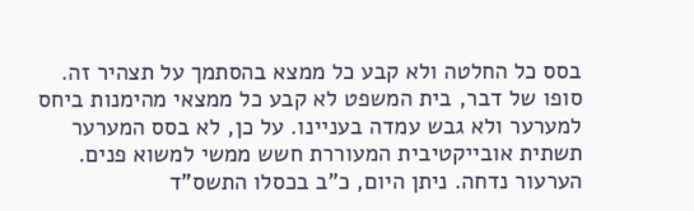בסס כל החלטה ולא קבע כל ממצא בהסתמך על תצהיר זה. סופו של דבר, בית המשפט לא קבע כל ממצאי מהימנות ביחס למערער ולא גבש עמדה בעניינו. על כן, לא בסס המערער תשתית אובייקטיבית המעוררת חשש ממשי למשוא פנים. הערעור נדחה. ניתן היום, כ"ב בכסלו התשס"ד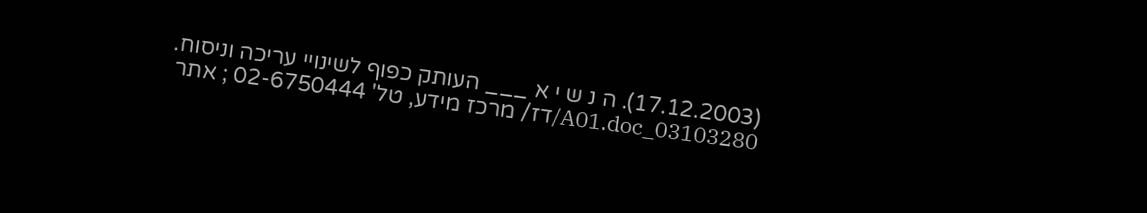(17.12.2003). ה נ ש י א ___ העותק כפוף לשינויי עריכה וניסוח. 03103280_A01.doc/דז/ מרכז מידע, טל' 02-6750444 ; אתר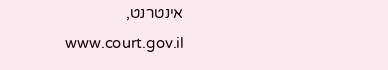אינטרנט, www.court.gov.il